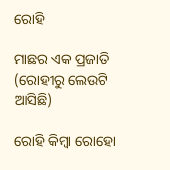ରୋହି

ମାଛର ଏକ ପ୍ରଜାତି
(ରୋହୀରୁ ଲେଉଟି ଆସିଛି)

ରୋହି କିମ୍ବା ରୋହୋ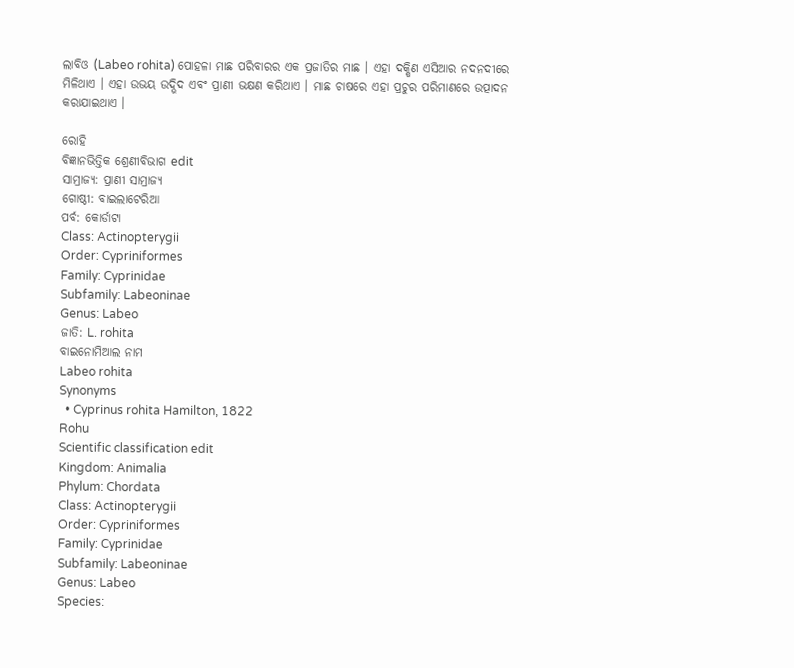ଲାବିଓ (Labeo rohita) ପୋହଳା ମାଛ ପରିବାରର ଏକ ପ୍ରଜାତିର ମାଛ । ଏହା ଦକ୍ଷିଣ ଏସିଆର ନଦନଦୀରେ ମିଳିଥାଏ । ଏହା ଉଭୟ ଉଦ୍ଭିଦ ଏବଂ ପ୍ରାଣୀ ଭକ୍ଷଣ କରିଥାଏ । ମାଛ ଚାଷରେ ଏହା ପ୍ରଚୁର ପରିମାଣରେ ଉତ୍ପାଦନ କରାଯାଇଥାଏ ।

ରୋହି
ବିଜ୍ଞାନଭିତ୍ତିକ ଶ୍ରେଣୀବିଭାଗ edit
ସାମ୍ରାଜ୍ୟ: ପ୍ରାଣୀ ସାମ୍ରାଜ୍ୟ
ଗୋଷ୍ଠୀ: ବାଇଲାଟେରିଆ
ପର୍ବ: କୋର୍ଡାଟା
Class: Actinopterygii
Order: Cypriniformes
Family: Cyprinidae
Subfamily: Labeoninae
Genus: Labeo
ଜାତି: L. rohita
ବାଇନୋମିଆଲ ନାମ
Labeo rohita
Synonyms
  • Cyprinus rohita Hamilton, 1822
Rohu
Scientific classification edit
Kingdom: Animalia
Phylum: Chordata
Class: Actinopterygii
Order: Cypriniformes
Family: Cyprinidae
Subfamily: Labeoninae
Genus: Labeo
Species: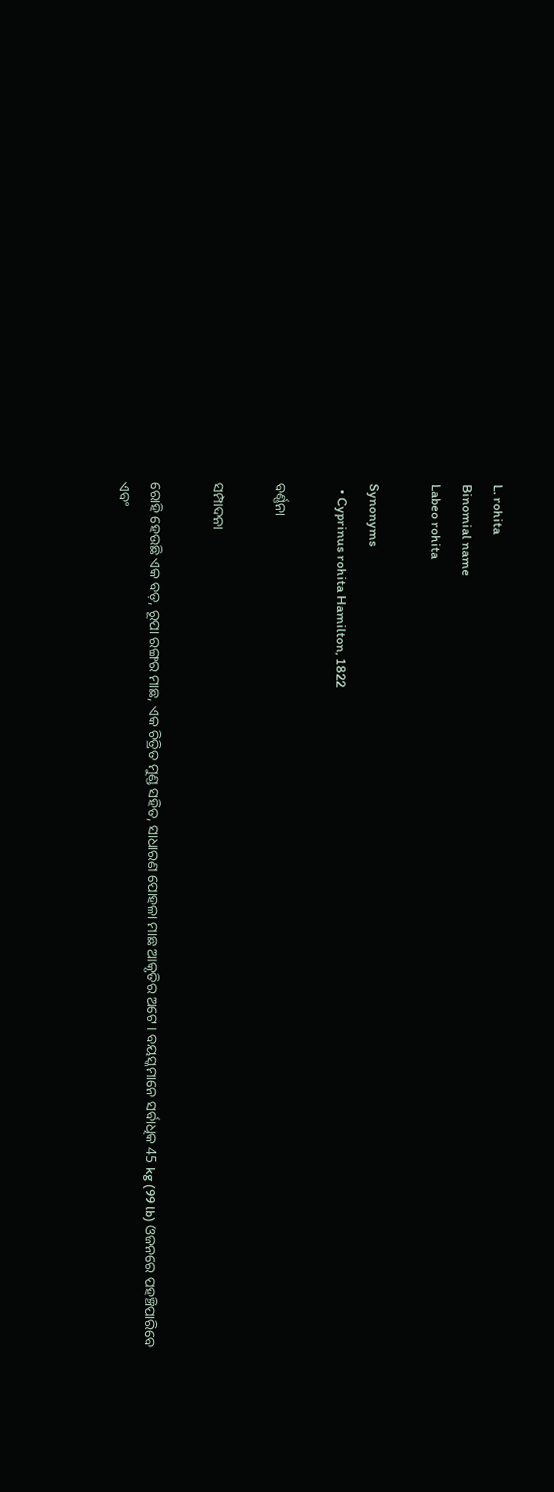L. rohita
Binomial name
Labeo rohita

Synonyms
  • Cyprinus rohita Hamilton, 1822

ବର୍ଣ୍ଣନା

ସମ୍ପାଦନା

ରୋହି ହେଉଛି ଏକ ବଡ଼, ରୂପା ରଙ୍ଗର ମାଛ, ଏକ ଚିତ୍ରିତ ମୁଣ୍ଡ ସହିତ, ସାଧାରଣ ପୋହଳା ମାଛ ଆକୃତିର ଅଟେ । ବୟସ୍କମାନେ ସର୍ବାଧିକ 45 kg (99 lb) ଓଜନରେ ପହଞ୍ଚିପାରିବେ ଏବଂ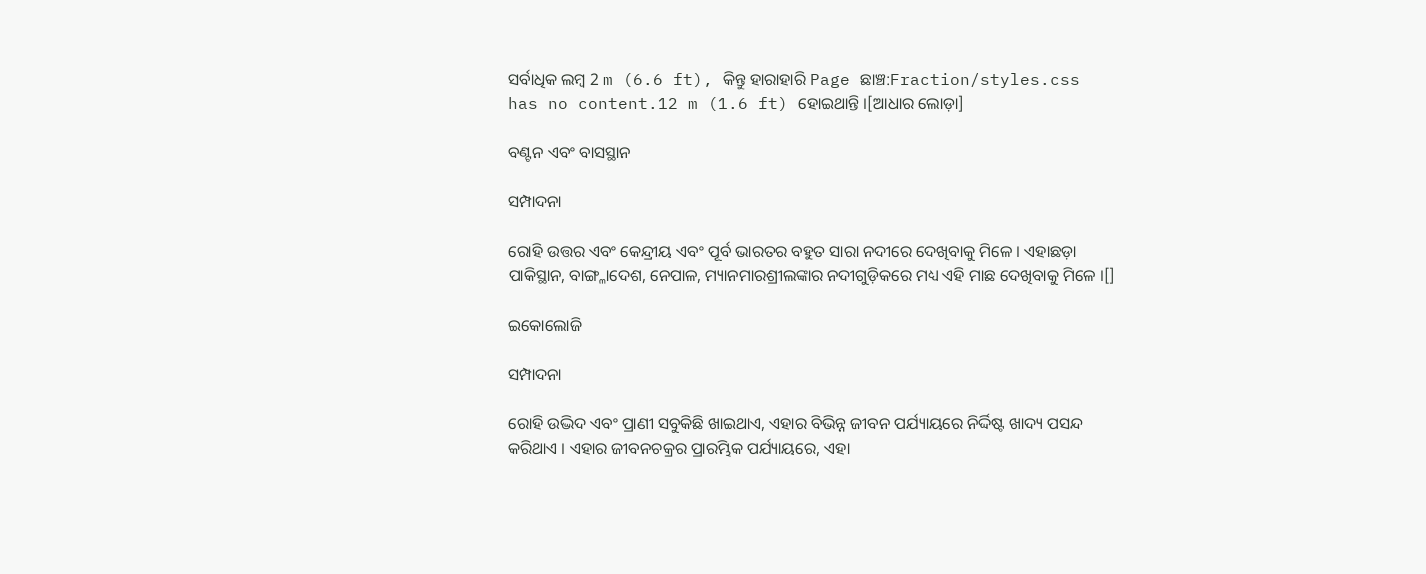ସର୍ବାଧିକ ଲମ୍ବ 2 m (6.6 ft), କିନ୍ତୁ ହାରାହାରି Page ଛାଞ୍ଚ:Fraction/styles.css has no content.12 m (1.6 ft) ହୋଇଥାନ୍ତି ।[ଆଧାର ଲୋଡ଼ା]

ବଣ୍ଟନ ଏବଂ ବାସସ୍ଥାନ

ସମ୍ପାଦନା

ରୋହି ଉତ୍ତର ଏବଂ କେନ୍ଦ୍ରୀୟ ଏବଂ ପୂର୍ବ ଭାରତର ବହୁତ ସାରା ନଦୀରେ ଦେଖିବାକୁ ମିଳେ । ଏହାଛଡ଼ା ପାକିସ୍ଥାନ, ବାଙ୍ଗ୍ଳାଦେଶ, ନେପାଳ, ମ୍ୟାନମାରଶ୍ରୀଲଙ୍କାର ନଦୀଗୁଡ଼ିକରେ ମଧ୍ୟ ଏହି ମାଛ ଦେଖିବାକୁ ମିଳେ ।[]

ଇକୋଲୋଜି

ସମ୍ପାଦନା

ରୋହି ଉଦ୍ଭିଦ ଏବଂ ପ୍ରାଣୀ ସବୁକିଛି ଖାଇଥାଏ, ଏହାର ବିଭିନ୍ନ ଜୀବନ ପର୍ଯ୍ୟାୟରେ ନିର୍ଦ୍ଦିଷ୍ଟ ଖାଦ୍ୟ ପସନ୍ଦ କରିଥାଏ । ଏହାର ଜୀବନଚକ୍ରର ପ୍ରାରମ୍ଭିକ ପର୍ଯ୍ୟାୟରେ, ଏହା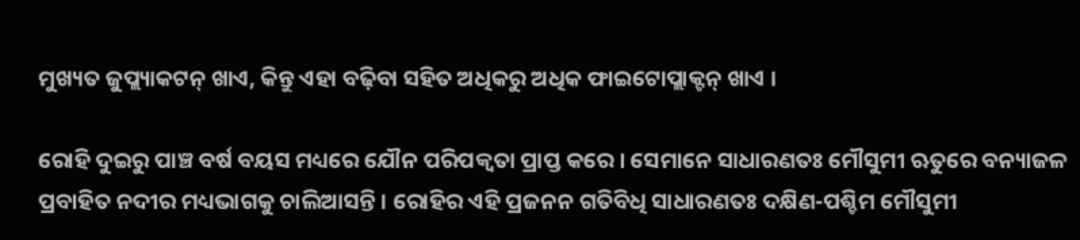ମୁଖ୍ୟତ ଜୁପ୍ଲ୍ୟାକଟନ୍ ଖାଏ, କିନ୍ତୁ ଏହା ବଢ଼ିବା ସହିତ ଅଧିକରୁ ଅଧିକ ଫାଇଟୋପ୍ଲାକ୍ଟନ୍ ଖାଏ ।

ରୋହି ଦୁଇରୁ ପାଞ୍ଚ ବର୍ଷ ବୟସ ମଧ୍ୟରେ ଯୌନ ପରିପକ୍ୱତା ପ୍ରାପ୍ତ କରେ । ସେମାନେ ସାଧାରଣତଃ ମୌସୁମୀ ଋତୁରେ ବନ୍ୟାଜଳ ପ୍ରବାହିତ ନଦୀର ମଧ୍ୟଭାଗକୁ ଚାଲିଆସନ୍ତି । ରୋହିର ଏହି ପ୍ରଜନନ ଗତିବିଧି ସାଧାରଣତଃ ଦକ୍ଷିଣ-ପଶ୍ଚିମ ମୌସୁମୀ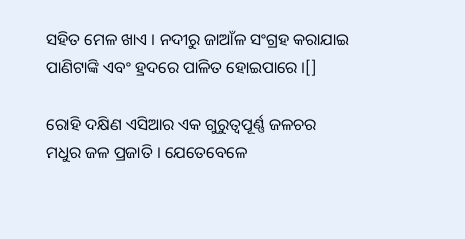ସହିତ ମେଳ ଖାଏ । ନଦୀରୁ ଜାଆଁଳ ସଂଗ୍ରହ କରାଯାଇ ପାଣିଟାଙ୍କି ଏବଂ ହ୍ରଦରେ ପାଳିତ ହୋଇପାରେ ।[]

ରୋହି ଦକ୍ଷିଣ ଏସିଆର ଏକ ଗୁରୁତ୍ୱପୂର୍ଣ୍ଣ ଜଳଚର ମଧୁର ଜଳ ପ୍ରଜାତି । ଯେତେବେଳେ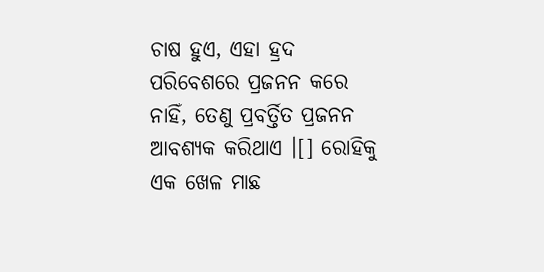ଚାଷ ହୁଏ, ଏହା ହ୍ରଦ ପରିବେଶରେ ପ୍ରଜନନ କରେ ନାହିଁ, ତେଣୁ ପ୍ରବର୍ତ୍ତିତ ପ୍ରଜନନ ଆବଶ୍ୟକ କରିଥାଏ ।[] ରୋହିକୁ ଏକ ଖେଳ ମାଛ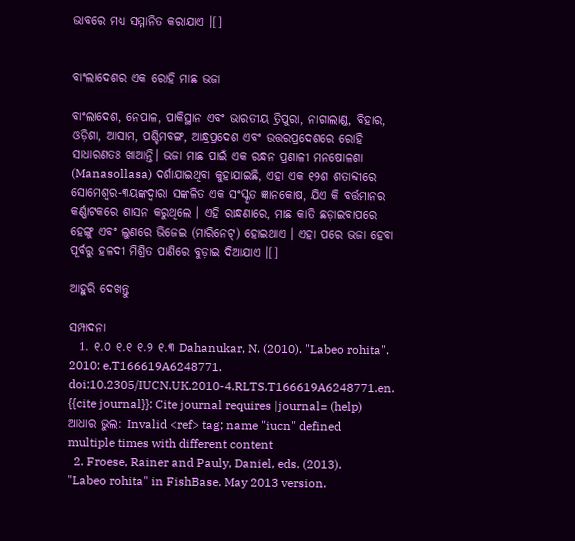ଭାବରେ ମଧ୍ୟ ସମ୍ମାନିତ କରାଯାଏ ।[]


ବାଂଲାଦେଶର ଏକ ରୋହି ମାଛ ଭଜା

ବାଂଲାଦେଶ, ନେପାଳ, ପାକିସ୍ଥାନ ଏବଂ ଭାରତୀୟ ତ୍ରିପୁରା, ନାଗାଲାଣ୍ଡ, ବିହାର, ଓଡ଼ିଶା, ଆସାମ, ପଶ୍ଚିମବଙ୍ଗ, ଆନ୍ଧ୍ରପ୍ରଦେଶ ଏବଂ ଉତ୍ତରପ୍ରଦେଶରେ ରୋହି ସାଧାରଣତଃ ଖାଆନ୍ତି। ଭଜା ମାଛ ପାଇଁ ଏକ ରନ୍ଧନ ପ୍ରଣାଳୀ ମନଷୋଳଶା (Manasollasa) ଦର୍ଶାଯାଇଥିବା କୁହାଯାଇଛି, ଏହା ଏକ ୧୨ଶ ଶତାବ୍ଦୀରେ ସୋମେଶ୍ୱର-୩ୟଙ୍କଦ୍ୱାରା ସଙ୍କଳିତ ଏକ ସଂସ୍କୃତ ଜ୍ଞାନକୋଷ, ଯିଏ କି ବର୍ତ୍ତମାନର କର୍ଣ୍ଣାଟକରେ ଶାସନ କରୁଥିଲେ । ଏହି ରାନ୍ଧଣାରେ, ମାଛ କାତି ଛଡ଼ାଇବାପରେ ହେଙ୍ଗୁ ଏବଂ ଲୁଣରେ ଭିଜେଇ (ମାରିନେଟ୍) ହୋଇଥାଏ । ଏହା ପରେ ଭଜା ହେବା ପୂର୍ବରୁ ହଳଦୀ ମିଶ୍ରିତ ପାଣିରେ ବୁଡ଼ାଇ ଦିଆଯାଏ ।[]

ଆହୁରି ଦେଖନ୍ତୁ

ସମ୍ପାଦନା
  1. ୧.୦ ୧.୧ ୧.୨ ୧.୩ Dahanukar, N. (2010). "Labeo rohita". 2010: e.T166619A6248771. doi:10.2305/IUCN.UK.2010-4.RLTS.T166619A6248771.en. {{cite journal}}: Cite journal requires |journal= (help) ଆଧାର ଭୁଲ: Invalid <ref> tag; name "iucn" defined multiple times with different content
  2. Froese, Rainer and Pauly, Daniel, eds. (2013). "Labeo rohita" in FishBase. May 2013 version.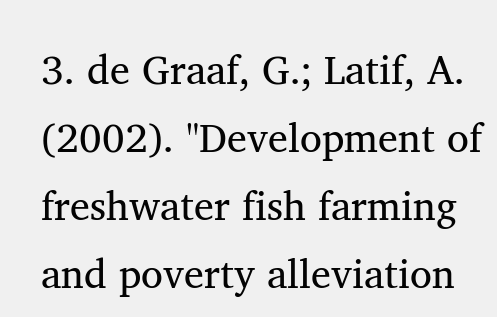3. de Graaf, G.; Latif, A. (2002). "Development of freshwater fish farming and poverty alleviation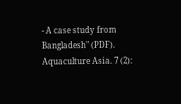- A case study from Bangladesh" (PDF). Aquaculture Asia. 7 (2):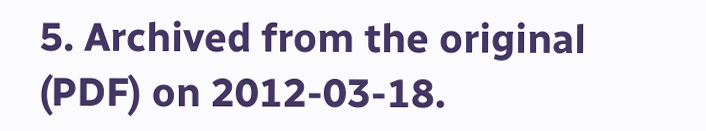5. Archived from the original (PDF) on 2012-03-18.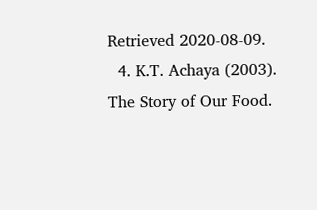Retrieved 2020-08-09.
  4. K.T. Achaya (2003). The Story of Our Food.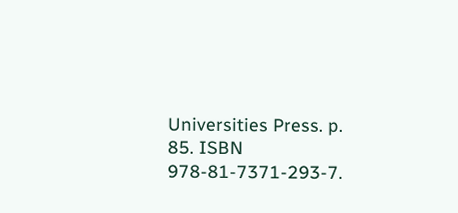Universities Press. p. 85. ISBN 978-81-7371-293-7.